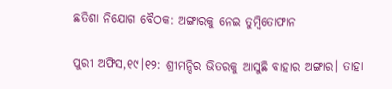ଛତିଶା ନିଯୋଗ ବୈଠକ: ଅଙ୍ଗାରକୁ ନେଇ ତୁମ୍ବିତୋଫାନ

ପୁରୀ ଅଫିସ,୧୯।୧୨: ଶ୍ରୀମନ୍ଦିର ଭିତରକୁ ଆସୁଛି ବାହାର ଅଙ୍ଗାର। ତାହା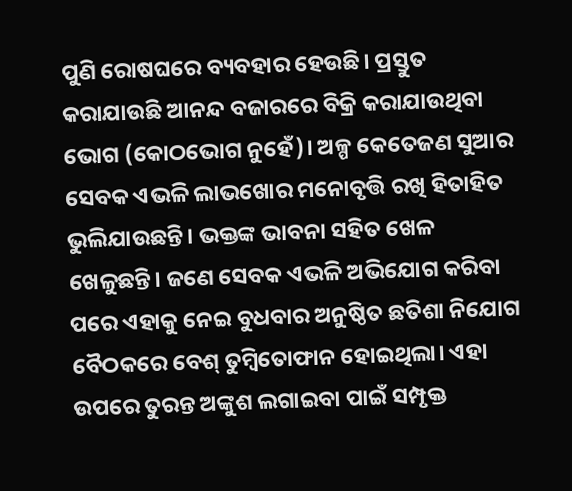ପୁଣି ରୋଷଘରେ ବ୍ୟବହାର ହେଉଛି। ପ୍ରସ୍ତୁତ କରାଯାଉଛି ଆନନ୍ଦ ବଜାରରେ ବିକ୍ରି କରାଯାଉଥିବା ଭୋଗ (କୋଠଭୋଗ ନୁହେଁ)। ଅଳ୍ପ କେତେଜଣ ସୁଆର ସେବକ ଏଭଳି ଲାଭଖୋର ମନୋବୃତ୍ତି ରଖି ହିତାହିତ ଭୁଲିଯାଉଛନ୍ତି। ଭକ୍ତଙ୍କ ଭାବନା ସହିତ ଖେଳ ଖେଳୁଛନ୍ତି। ଜଣେ ସେବକ ଏଭଳି ଅଭିଯୋଗ କରିବା ପରେ ଏହାକୁ ନେଇ ବୁଧବାର ଅନୁଷ୍ଠିତ ଛତିଶା ନିଯୋଗ ବୈଠକରେ ବେଶ୍‌ ତୁମ୍ବିତୋଫାନ ହୋଇଥିଲା। ଏହା ଉପରେ ତୁରନ୍ତ ଅଙ୍କୁଶ ଲଗାଇବା ପାଇଁ ସମ୍ପୃକ୍ତ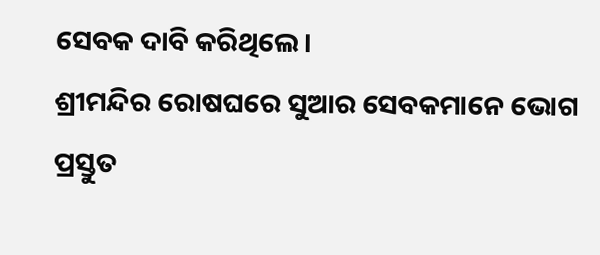ସେବକ ଦାବି କରିଥିଲେ।
ଶ୍ରୀମନ୍ଦିର ରୋଷଘରେ ସୁଆର ସେବକମାନେ ଭୋଗ ପ୍ରସ୍ତୁତ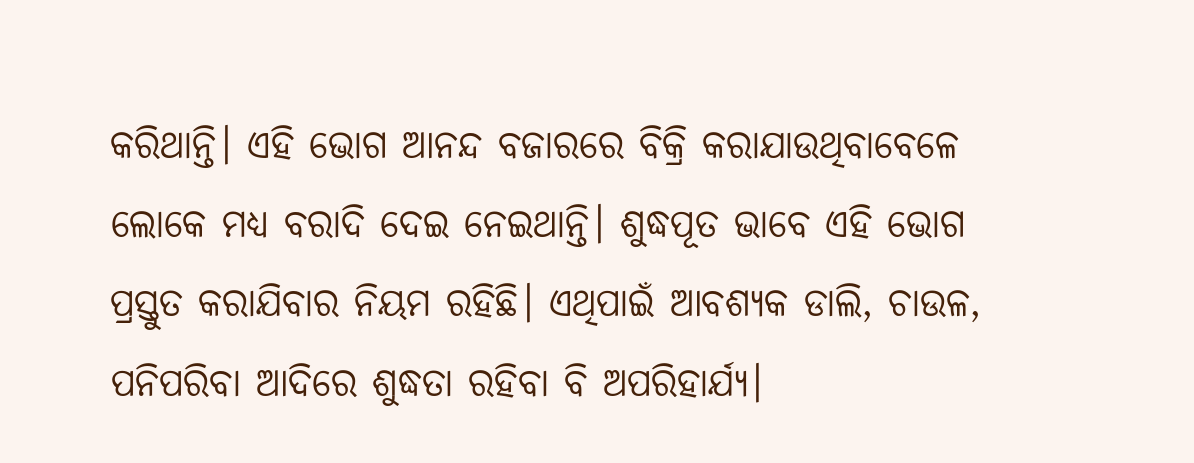କରିଥାନ୍ତି। ଏହି ଭୋଗ ଆନନ୍ଦ ବଜାରରେ ବିକ୍ରି କରାଯାଉଥିବାବେଳେ ଲୋକେ ମଧ୍ୟ ବରାଦି ଦେଇ ନେଇଥାନ୍ତି। ଶୁଦ୍ଧପୂତ ଭାବେ ଏହି ଭୋଗ ପ୍ରସ୍ତୁତ କରାଯିବାର ନିୟମ ରହିଛି। ଏଥିପାଇଁ ଆବଶ୍ୟକ ଡାଲି, ଚାଉଳ, ପନିପରିବା ଆଦିରେ ଶୁଦ୍ଧତା ରହିବା ବି ଅପରିହାର୍ଯ୍ୟ।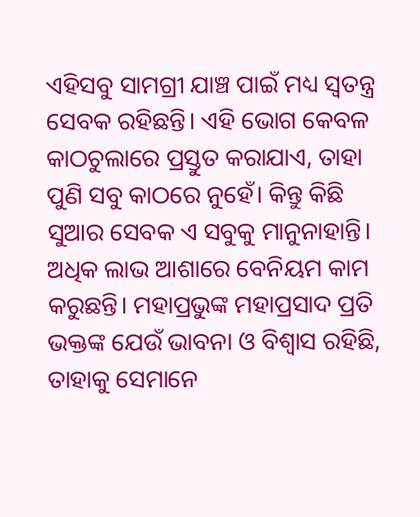ଏହିସବୁ ସାମଗ୍ରୀ ଯାଞ୍ଚ ପାଇଁ ମଧ୍ୟ ସ୍ବତନ୍ତ୍ର ସେବକ ରହିଛନ୍ତି। ଏହି ଭୋଗ କେବଳ କାଠଚୁଲାରେ ପ୍ରସ୍ତୁତ କରାଯାଏ, ତାହା ପୁଣି ସବୁ କାଠରେ ନୁହେଁ। କିନ୍ତୁ କିଛି ସୁଆର ସେବକ ଏ ସବୁକୁ ମାନୁନାହାନ୍ତି। ଅଧିକ ଲାଭ ଆଶାରେ ବେନିୟମ କାମ କରୁଛନ୍ତି। ମହାପ୍ରଭୁଙ୍କ ମହାପ୍ରସାଦ ପ୍ରତି ଭକ୍ତଙ୍କ ଯେଉଁ ଭାବନା ଓ ବିଶ୍ୱାସ ରହିଛି, ତାହାକୁ ସେମାନେ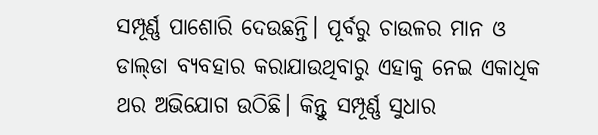ସମ୍ପୂର୍ଣ୍ଣ ପାଶୋରି ଦେଉଛନ୍ତି। ପୂର୍ବରୁ ଚାଉଳର ମାନ ଓ ଡାଲ୍‌ଡା ବ୍ୟବହାର କରାଯାଉଥିବାରୁ ଏହାକୁ ନେଇ ଏକାଧିକ ଥର ଅଭିଯୋଗ ଉଠିଛି। କିନ୍ତୁ ସମ୍ପୂର୍ଣ୍ଣ ସୁଧାର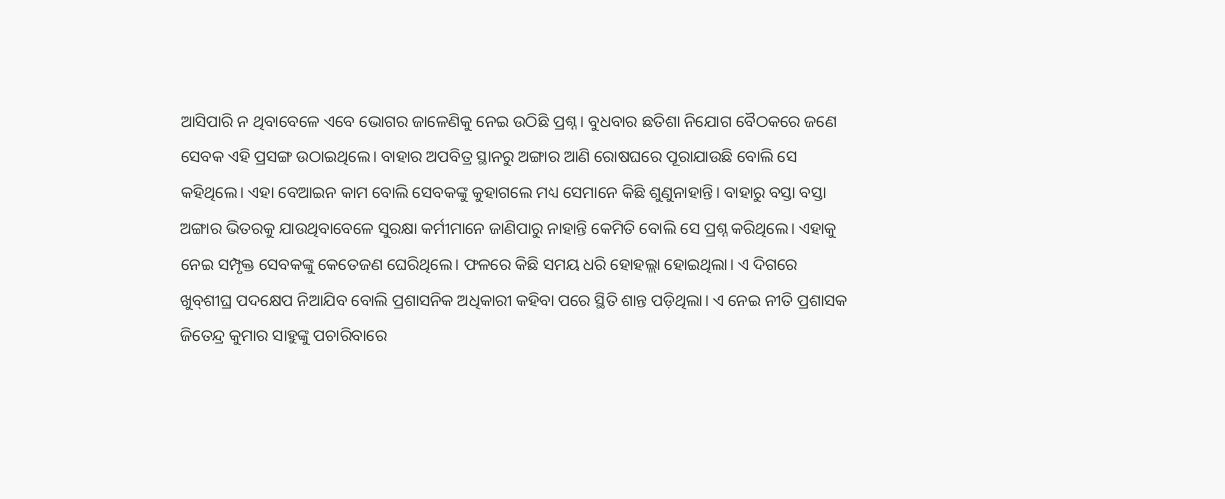ଆସିପାରି ନ ଥିବାବେଳେ ଏବେ ଭୋଗର ଜାଳେଣିକୁ ନେଇ ଉଠିଛି ପ୍ରଶ୍ନ। ବୁଧବାର ଛତିଶା ନିଯୋଗ ବୈଠକରେ ଜଣେ ସେବକ ଏହି ପ୍ରସଙ୍ଗ ଉଠାଇଥିଲେ। ବାହାର ଅପବିତ୍ର ସ୍ଥାନରୁ ଅଙ୍ଗାର ଆଣି ରୋଷଘରେ ପୂରାଯାଉଛି ବୋଲି ସେ କହିଥିଲେ। ଏହା ବେଆଇନ କାମ ବୋଲି ସେବକଙ୍କୁ କୁହାଗଲେ ମଧ୍ୟ ସେମାନେ କିଛି ଶୁଣୁନାହାନ୍ତି। ବାହାରୁ ବସ୍ତା ବସ୍ତା ଅଙ୍ଗାର ଭିତରକୁ ଯାଉଥିବାବେଳେ ସୁରକ୍ଷା କର୍ମୀମାନେ ଜାଣିପାରୁ ନାହାନ୍ତି କେମିତି ବୋଲି ସେ ପ୍ରଶ୍ନ କରିଥିଲେ। ଏହାକୁ ନେଇ ସମ୍ପୃକ୍ତ ସେବକଙ୍କୁ କେତେଜଣ ଘେରିଥିଲେ। ଫଳରେ କିଛି ସମୟ ଧରି ହୋହଲ୍ଲା ହୋଇଥିଲା। ଏ ଦିଗରେ ଖୁବ୍‌ଶୀଘ୍ର ପଦକ୍ଷେପ ନିଆଯିବ ବୋଲି ପ୍ରଶାସନିକ ଅଧିକାରୀ କହିବା ପରେ ସ୍ଥିତି ଶାନ୍ତ ପଡ଼ିଥିଲା। ଏ ନେଇ ନୀତି ପ୍ରଶାସକ ଜିତେନ୍ଦ୍ର କୁମାର ସାହୁଙ୍କୁ ପଚାରିବାରେ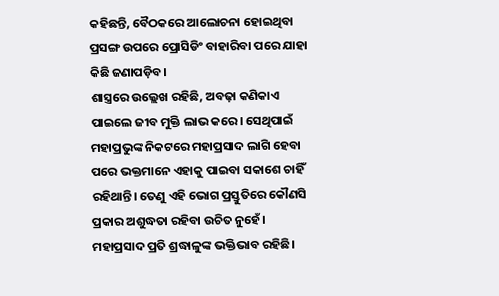କହିଛନ୍ତି, ବୈଠକରେ ଆଲୋଚନା ହୋଇଥିବା ପ୍ରସଙ୍ଗ ଉପରେ ପ୍ରୋସିଡିଂ ବାହାରିବା ପରେ ଯାହା କିଛି ଜଣାପଡ଼ିବ।
ଶାସ୍ତ୍ରରେ ଉଲ୍ଲେଖ ରହିଛି, ଅବଢ଼ା କଣିକାଏ ପାଇଲେ ଜୀବ ମୁକ୍ତି ଲାଭ କରେ। ସେଥିପାଇଁ ମହାପ୍ରଭୁଙ୍କ ନିକଟରେ ମହାପ୍ରସାଦ ଲାଗି ହେବା ପରେ ଭକ୍ତମାନେ ଏହାକୁ ପାଇବା ସକାଶେ ଚାହିଁ ରହିଥାନ୍ତି। ତେଣୁ ଏହି ଭୋଗ ପ୍ରସ୍ତୁତିରେ କୌଣସି ପ୍ରକାର ଅଶୁଦ୍ଧତା ରହିବା ଉଚିତ ନୁହେଁ। ମହାପ୍ରସାଦ ପ୍ରତି ଶ୍ରଦ୍ଧାଳୁଙ୍କ ଭକ୍ତିଭାବ ରହିଛି।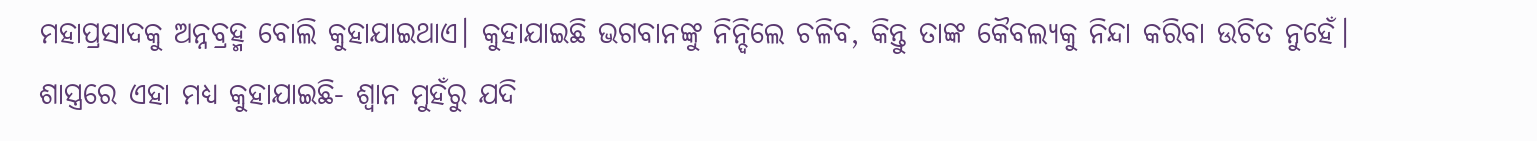ମହାପ୍ରସାଦକୁ ଅନ୍ନବ୍ରହ୍ମ ବୋଲି କୁହାଯାଇଥାଏ। କୁହାଯାଇଛି ଭଗବାନଙ୍କୁ ନିନ୍ଦିଲେ ଚଳିବ, କିନ୍ତୁ ତାଙ୍କ କୈବଲ୍ୟକୁ ନିନ୍ଦା କରିବା ଉଚିତ ନୁହେଁ। ଶାସ୍ତ୍ରରେ ଏହା ମଧ୍ୟ କୁହାଯାଇଛି- ଶ୍ୱାନ ମୁହଁରୁ ଯଦି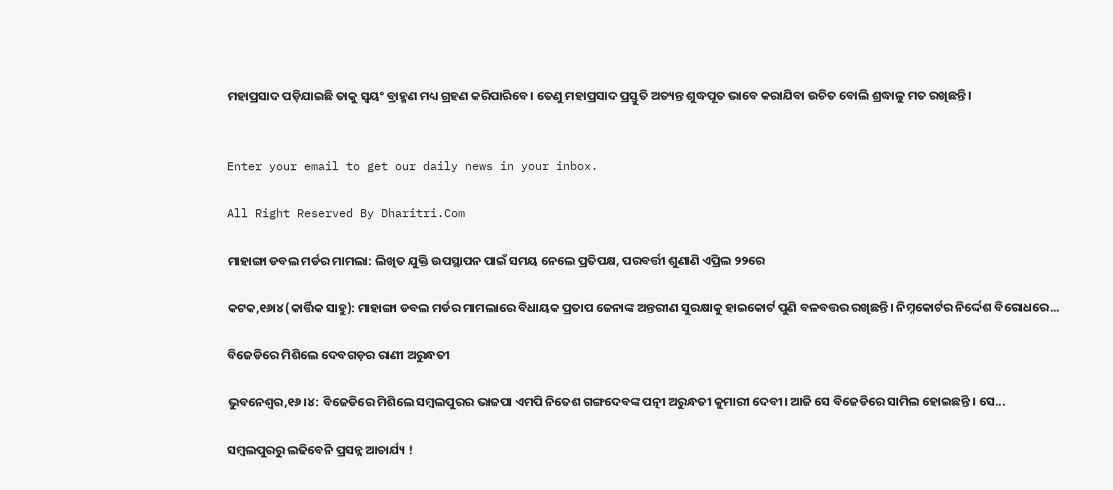ମହାପ୍ରସାଦ ପଡ଼ିଯାଇଛି ତାକୁ ସ୍ବୟଂ ବ୍ରାହ୍ମଣ ମଧ୍ୟ ଗ୍ରହଣ କରିପାରିବେ। ତେଣୁ ମହାପ୍ରସାଦ ପ୍ରସ୍ତୁତି ଅତ୍ୟନ୍ତ ଶୁଦ୍ଧପୂତ ଭାବେ କରାଯିବା ଉଚିତ ବୋଲି ଶ୍ରଦ୍ଧାଳୁ ମତ ରଖିଛନ୍ତି।


Enter your email to get our daily news in your inbox.

All Right Reserved By Dharitri.Com

ମାହାଙ୍ଗା ଡବଲ ମର୍ଡର ମାମଲା: ଲିଖିତ ଯୁକ୍ତି ଉପସ୍ଥାପନ ପାଇଁ ସମୟ ନେଲେ ପ୍ରତିପକ୍ଷ, ପରବର୍ତ୍ତୀ ଶୁଣାଣି ଏପ୍ରିଲ ୨୨ରେ

କଟକ,୧୬ା୪ (କାର୍ତ୍ତିକ ସାହୁ): ମାହାଙ୍ଗା ଡବଲ ମର୍ଡର ମାମଲାରେ ବିଧାୟକ ପ୍ରତାପ ଜେନାଙ୍କ ଅନ୍ତରୀଣ ସୁରକ୍ଷାକୁ ହାଇକୋର୍ଟ ପୁଣି ବଳବତ୍ତର ରଖିଛନ୍ତି। ନିମ୍ନକୋର୍ଟର ନିର୍ଦ୍ଦେଶ ବିରୋଧରେ...

ବିଜେଡିରେ ମିଶିଲେ ଦେବଗଡ଼ର ରାଣୀ ଅରୁନ୍ଧତୀ

ଭୁବନେଶ୍ୱର,୧୬।୪: ବିଜେଡିରେ ମିଶିଲେ ସମ୍ବଲପୁରର ଭାଜପା ଏମପି ନିତେଶ ଗଙ୍ଗଦେବଙ୍କ ପତ୍ନୀ ଅରୁନ୍ଧତୀ କୁମାରୀ ଦେବୀ। ଆଜି ସେ ବିଜେଡିରେ ସାମିଲ ହୋଇଛନ୍ତି । ସେ...

ସମ୍ବଲପୁରରୁ ଲଢିବେନି ପ୍ରସନ୍ନ ଆଚାର୍ଯ୍ୟ !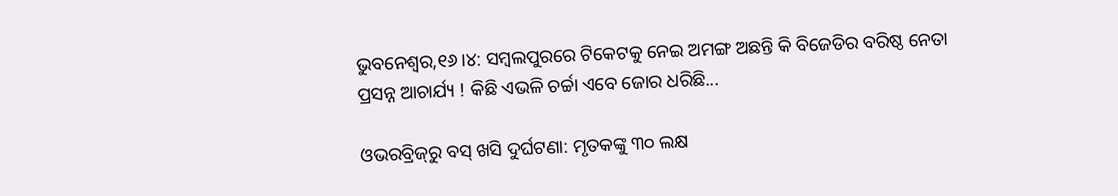ଭୁବନେଶ୍ୱର,୧୬।୪: ସମ୍ବଲପୁରରେ ଟିକେଟକୁ ନେଇ ଅମଙ୍ଗ ଅଛନ୍ତି କି ବିଜେଡିର ବରିଷ୍ଠ ନେତା ପ୍ରସନ୍ନ ଆଚାର୍ଯ୍ୟ ! କିଛି ଏଭଳି ଚର୍ଚ୍ଚା ଏବେ ଜୋର ଧରିଛି...

ଓଭରବ୍ରିଜ୍‌ରୁ ବସ୍‌ ଖସି ଦୁର୍ଘଟଣା: ମୃତକଙ୍କୁ ୩୦ ଲକ୍ଷ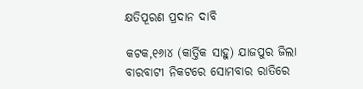କ୍ଷତିପୂରଣ ପ୍ରଦାନ ଦାବି

କଟକ,୧୬ା୪ (କାର୍ତ୍ତିକ ସାହୁ) ଯାଜପୁର ଜିଲା ବାରବାଟୀ ନିକଟରେ ସୋମବାର ରାତିରେ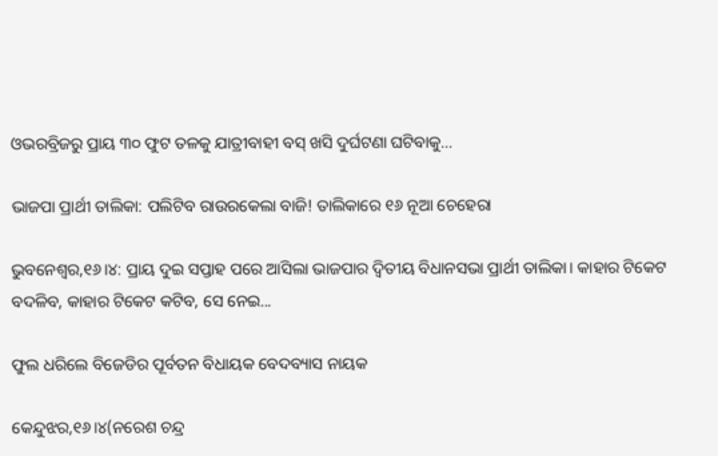ଓଭରବ୍ରିଜରୁ ପ୍ରାୟ ୩୦ ଫୁଟ ତଳକୁ ଯାତ୍ରୀବାହୀ ବସ୍‌ ଖସି ଦୁର୍ଘଟଣା ଘଟିବାକୁ...

ଭାଜପା ପ୍ରାର୍ଥୀ ତାଲିକା: ପଲିଟିବ ରାଉରକେଲା ବାଜି! ତାଲିକାରେ ୧୬ ନୂଆ ଚେହେରା

ଭୁବନେଶ୍ୱର,୧୬।୪: ପ୍ରାୟ ଦୁଇ ସପ୍ତାହ ପରେ ଆସିଲା ଭାଜପାର ଦ୍ୱିତୀୟ ବିଧାନସଭା ପ୍ରାର୍ଥୀ ତାଲିକା। କାହାର ଟିକେଟ ବଦଳିବ, କାହାର ଟିକେଟ କଟିବ, ସେ ନେଇ...

ଫୁଲ ଧରିଲେ ବିଜେଡିର ପୂର୍ବତନ ବିଧାୟକ ବେଦବ୍ୟାସ ନାୟକ

କେନ୍ଦୁଝର,୧୬।୪(ନରେଶ ଚନ୍ଦ୍ର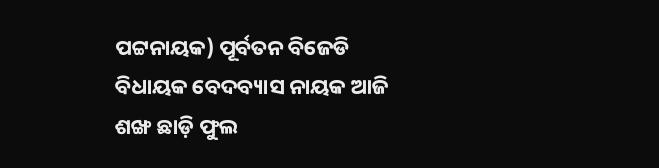ପଟ୍ଟନାୟକ) ପୂର୍ବତନ ବିଜେଡି ବିଧାୟକ ବେଦବ୍ୟାସ ନାୟକ ଆଜି ଶଙ୍ଖ ଛାଡ଼ି ଫୁଲ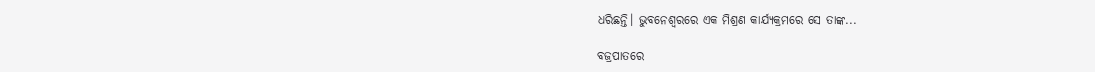ଧରିଛନ୍ତି। ଭୁବନେଶ୍ୱରରେ ଏକ ମିଶ୍ରଣ କାର୍ଯ୍ୟକ୍ରମରେ ସେ ତାଙ୍କ...

ବଜ୍ରପାତରେ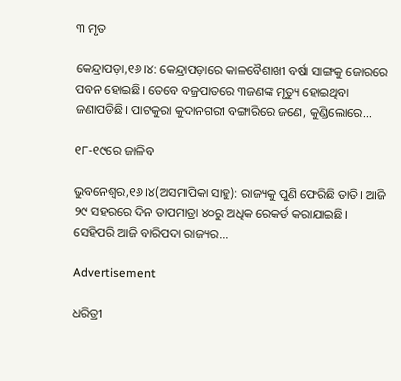୩ ମୃତ

କେନ୍ଦ୍ରାପଡ଼ା,୧୬।୪: କେନ୍ଦ୍ରାପଡ଼ାରେ କାଳବୈଶାଖୀ ବର୍ଷା ସାଙ୍ଗକୁ ଜୋରରେ ପବନ ହୋଇଛି। ତେବେ ବଜ୍ରପାତରେ ୩ଜଣଙ୍କ ମୃତ୍ୟୁ ହୋଇଥିବା ଜଣାପଡିଛି। ପାଟକୁରା କୁଦାନଗରୀ ବଙ୍ଗାରିରେ ଜଣେ, କୁଣ୍ଡିଲୋରେ...

୧୮-୧୯ରେ ଜାଳିବ

ଭୁବନେଶ୍ୱର,୧୬।୪(ଅସମାପିକା ସାହୁ): ରାଜ୍ୟକୁ ପୁଣି ଫେରିଛି ତାତି। ଆଜି ୨୯ ସହରରେ ଦିନ ତାପମାତ୍ରା ୪୦ରୁ ଅଧିକ ରେକର୍ଡ କରାଯାଇଛି। ସେହିପରି ଆଜି ବାରିପଦା ରାଜ୍ୟର...

Advertisement

ଧରିତ୍ରୀ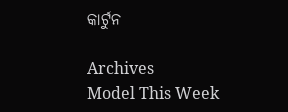କାର୍ଟୁନ

Archives
Model This Week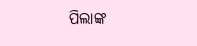ପିଲାଙ୍କ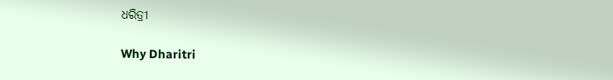ଧରିତ୍ରୀ

Why Dharitri